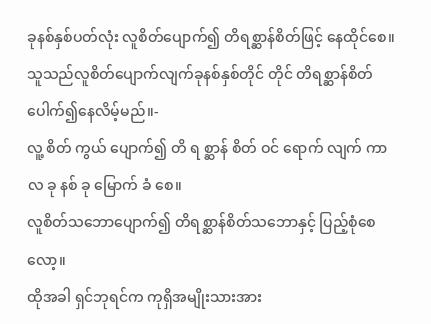ခုနစ်နှစ်ပတ်လုံး လူစိတ်ပျောက်၍ တိရစ္ဆာန်စိတ်ဖြင့် နေထိုင်စေ။
သူသည်လူစိတ်ပျောက်လျက်ခုနစ်နှစ်တိုင် တိုင် တိရစ္ဆာန်စိတ်ပေါက်၍နေလိမ့်မည်။-
လူ့ စိတ် ကွယ် ပျောက်၍ တိ ရ စ္ဆာန် စိတ် ဝင် ရောက် လျက် ကာ လ ခု နစ် ခု မြောက် ခံ စေ။
လူစိတ်သဘောပျောက်၍ တိရစ္ဆာန်စိတ်သဘောနှင့် ပြည့်စုံစေလော့။
ထိုအခါ ရှင်ဘုရင်က ကုရှိအမျိုးသားအား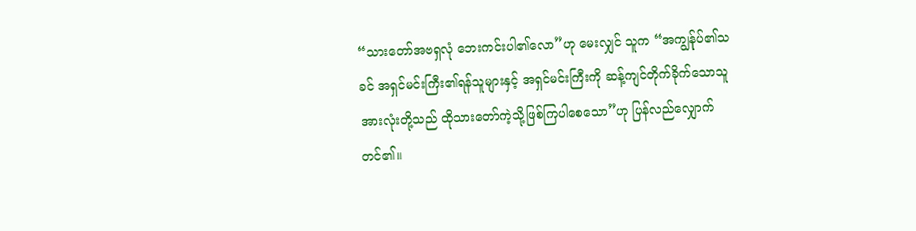“သားတော်အဗရှလုံ ဘေးကင်းပါ၏လော”ဟု မေးလျှင် သူက “အကျွန်ုပ်၏သခင် အရှင်မင်းကြီး၏ရန်သူများနှင့် အရှင်မင်းကြီးကို ဆန့်ကျင်တိုက်ခိုက်သောသူအားလုံးတို့သည် ထိုသားတော်ကဲ့သို့ဖြစ်ကြပါစေသော”ဟု ပြန်လည်လျှောက်တင်၏။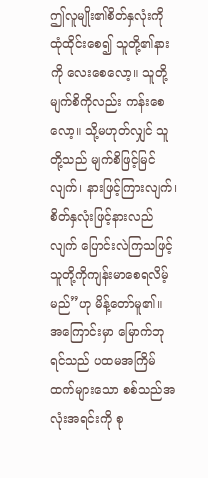ဤလူမျိုး၏စိတ်နှလုံးကို ထုံထိုင်းစေ၍ သူတို့၏နားကို လေးစေလော့။ သူတို့မျက်စိကိုလည်း ကန်းစေလော့။ သို့မဟုတ်လျှင် သူတို့သည် မျက်စိဖြင့်မြင်လျက်၊ နားဖြင့်ကြားလျက်၊ စိတ်နှလုံးဖြင့်နားလည်လျက် ပြောင်းလဲကြသဖြင့် သူတို့ကိုကျန်းမာစေရလိမ့်မည်”ဟု မိန့်တော်မူ၏။
အကြောင်းမှာ မြောက်ဘုရင်သည် ပထမအကြိမ်ထက်များသော စစ်သည်အလုံးအရင်းကို စု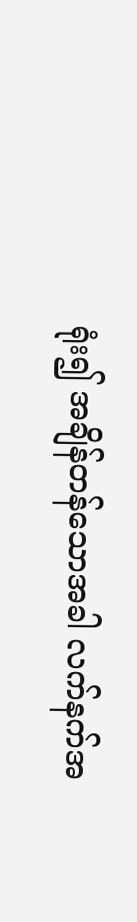ရုံး၍ အချိန်တန်သောအခါ လက်နက်အ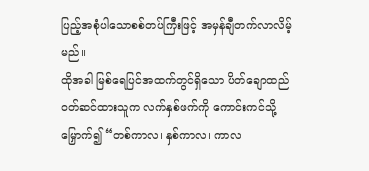ပြည့်အစုံပါသောစစ်တပ်ကြီးဖြင့် အမှန်ချီတက်လာလိမ့်မည်။
ထိုအခါ မြစ်ရေပြင်အထက်တွင်ရှိသော ပိတ်ချောထည်ဝတ်ဆင်ထားသူက လက်နှစ်ဖက်ကို ကောင်းကင်သို့မြှောက်၍ “တစ်ကာလ၊ နှစ်ကာလ၊ ကာလ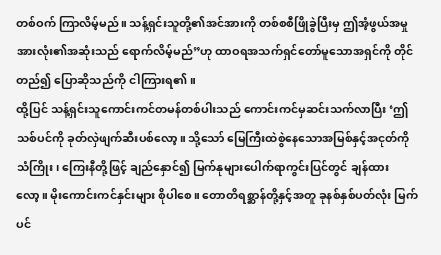တစ်ဝက် ကြာလိမ့်မည်။ သန့်ရှင်းသူတို့၏အင်အားကို တစ်စစီဖြိုခွဲပြီးမှ ဤအံ့ဖွယ်အမှုအားလုံး၏အဆုံးသည် ရောက်လိမ့်မည်”ဟု ထာဝရအသက်ရှင်တော်မူသောအရှင်ကို တိုင်တည်၍ ပြောဆိုသည်ကို ငါကြားရ၏။
ထို့ပြင် သန့်ရှင်းသူကောင်းကင်တမန်တစ်ပါးသည် ကောင်းကင်မှဆင်းသက်လာပြီး ‘ဤသစ်ပင်ကို ခုတ်လှဲဖျက်ဆီးပစ်လော့။ သို့သော် မြေကြီးထဲစွဲနေသောအမြစ်နှင့်အငုတ်ကို သံကြိုး၊ ကြေးနီတို့ဖြင့် ချည်နှောင်၍ မြက်နုများပေါက်ရာကွင်းပြင်တွင် ချန်ထားလော့။ မိုးကောင်းကင်နှင်းများ စိုပါစေ။ တောတိရစ္ဆာန်တို့နှင့်အတူ ခုနစ်နှစ်ပတ်လုံး မြက်ပင်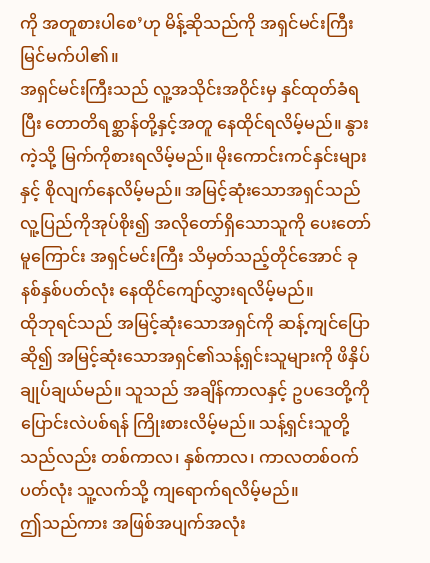ကို အတူစားပါစေ’ဟု မိန့်ဆိုသည်ကို အရှင်မင်းကြီး မြင်မက်ပါ၏။
အရှင်မင်းကြီးသည် လူ့အသိုင်းအဝိုင်းမှ နှင်ထုတ်ခံရပြီး တောတိရစ္ဆာန်တို့နှင့်အတူ နေထိုင်ရလိမ့်မည်။ နွားကဲ့သို့ မြက်ကိုစားရလိမ့်မည်။ မိုးကောင်းကင်နှင်းများနှင့် စိုလျက်နေလိမ့်မည်။ အမြင့်ဆုံးသောအရှင်သည် လူ့ပြည်ကိုအုပ်စိုး၍ အလိုတော်ရှိသောသူကို ပေးတော်မူကြောင်း အရှင်မင်းကြီး သိမှတ်သည့်တိုင်အောင် ခုနစ်နှစ်ပတ်လုံး နေထိုင်ကျော်လွှားရလိမ့်မည်။
ထိုဘုရင်သည် အမြင့်ဆုံးသောအရှင်ကို ဆန့်ကျင်ပြောဆို၍ အမြင့်ဆုံးသောအရှင်၏သန့်ရှင်းသူများကို ဖိနှိပ်ချုပ်ချယ်မည်။ သူသည် အချိန်ကာလနှင့် ဥပဒေတို့ကို ပြောင်းလဲပစ်ရန် ကြိုးစားလိမ့်မည်။ သန့်ရှင်းသူတို့သည်လည်း တစ်ကာလ၊ နှစ်ကာလ၊ ကာလတစ်ဝက်ပတ်လုံး သူ့လက်သို့ ကျရောက်ရလိမ့်မည်။
ဤသည်ကား အဖြစ်အပျက်အလုံး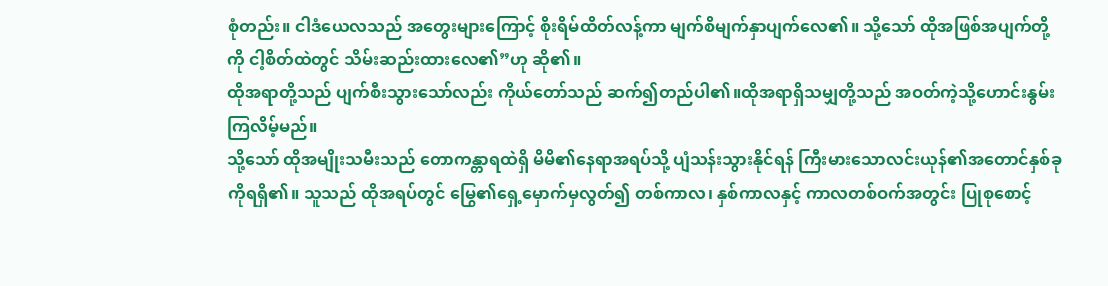စုံတည်း။ ငါဒံယေလသည် အတွေးများကြောင့် စိုးရိမ်ထိတ်လန့်ကာ မျက်စိမျက်နှာပျက်လေ၏။ သို့သော် ထိုအဖြစ်အပျက်တို့ကို ငါ့စိတ်ထဲတွင် သိမ်းဆည်းထားလေ၏”ဟု ဆို၏။
ထိုအရာတို့သည် ပျက်စီးသွားသော်လည်း ကိုယ်တော်သည် ဆက်၍တည်ပါ၏။ထိုအရာရှိသမျှတို့သည် အဝတ်ကဲ့သို့ဟောင်းနွမ်းကြလိမ့်မည်။
သို့သော် ထိုအမျိုးသမီးသည် တောကန္တာရထဲရှိ မိမိ၏နေရာအရပ်သို့ ပျံသန်းသွားနိုင်ရန် ကြီးမားသောလင်းယုန်၏အတောင်နှစ်ခုကိုရရှိ၏။ သူသည် ထိုအရပ်တွင် မြွေ၏ရှေ့မှောက်မှလွတ်၍ တစ်ကာလ၊ နှစ်ကာလနှင့် ကာလတစ်ဝက်အတွင်း ပြုစုစောင့်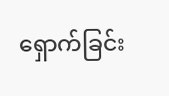ရှောက်ခြင်း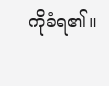ကိုခံရ၏။